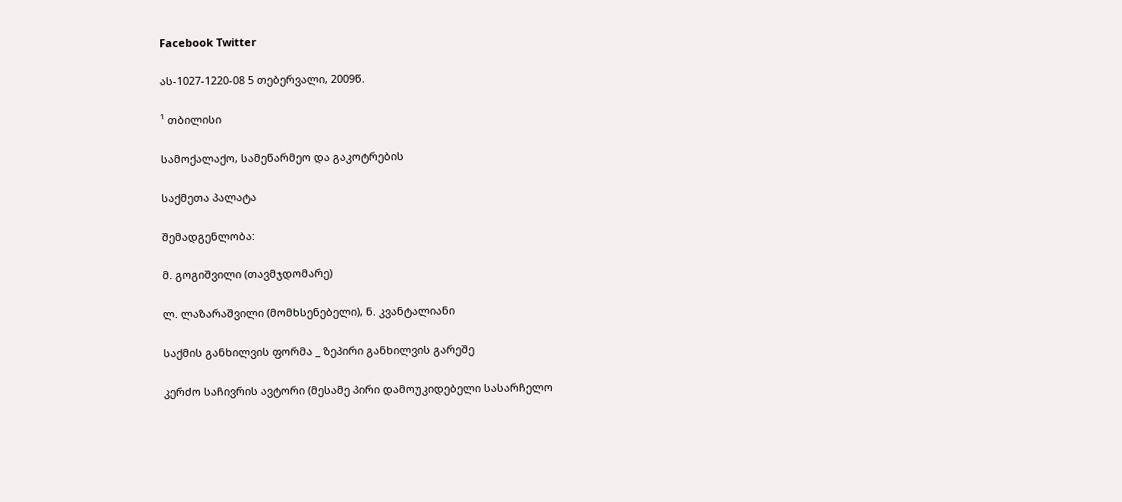Facebook Twitter

ას-1027-1220-08 5 თებერვალი, 2009წ.

¹ თბილისი

სამოქალაქო, სამეწარმეო და გაკოტრების

საქმეთა პალატა

შემადგენლობა:

მ. გოგიშვილი (თავმჯდომარე)

ლ. ლაზარაშვილი (მომხსენებელი), ნ. კვანტალიანი

საქმის განხილვის ფორმა _ ზეპირი განხილვის გარეშე

კერძო საჩივრის ავტორი (მესამე პირი დამოუკიდებელი სასარჩელო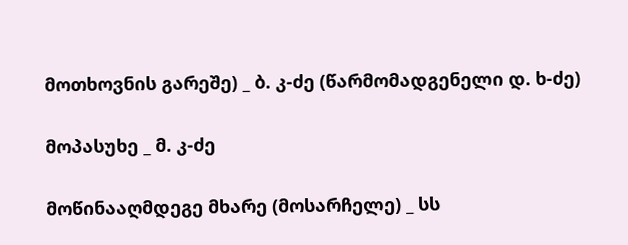მოთხოვნის გარეშე) _ ბ. კ-ძე (წარმომადგენელი დ. ხ-ძე)

მოპასუხე _ მ. კ-ძე

მოწინააღმდეგე მხარე (მოსარჩელე) _ სს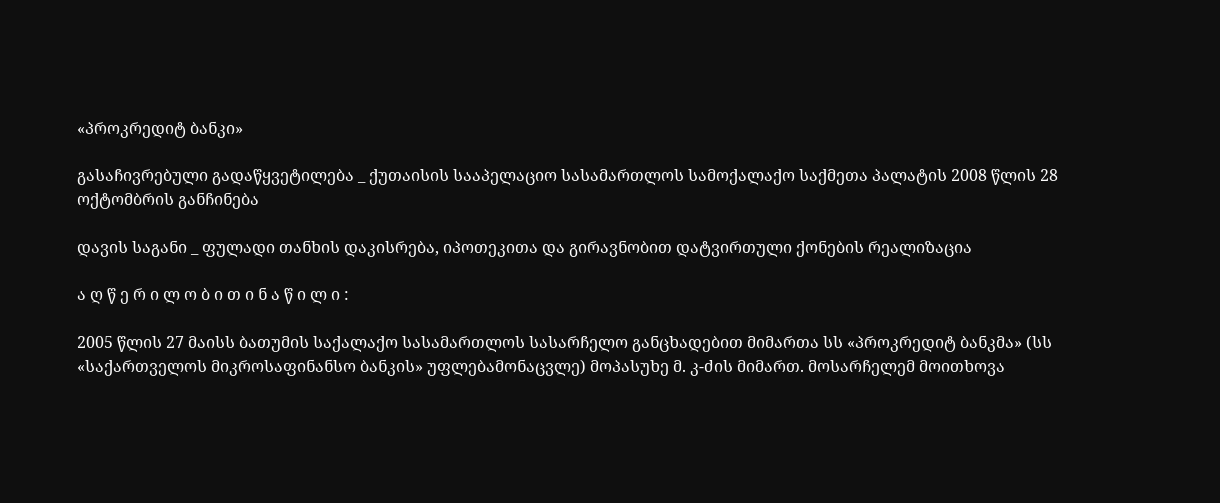«პროკრედიტ ბანკი»

გასაჩივრებული გადაწყვეტილება _ ქუთაისის სააპელაციო სასამართლოს სამოქალაქო საქმეთა პალატის 2008 წლის 28 ოქტომბრის განჩინება

დავის საგანი _ ფულადი თანხის დაკისრება, იპოთეკითა და გირავნობით დატვირთული ქონების რეალიზაცია

ა ღ წ ე რ ი ლ ო ბ ი თ ი ნ ა წ ი ლ ი :

2005 წლის 27 მაისს ბათუმის საქალაქო სასამართლოს სასარჩელო განცხადებით მიმართა სს «პროკრედიტ ბანკმა» (სს «საქართველოს მიკროსაფინანსო ბანკის» უფლებამონაცვლე) მოპასუხე მ. კ-ძის მიმართ. მოსარჩელემ მოითხოვა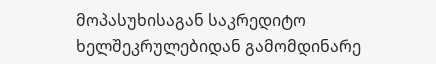მოპასუხისაგან საკრედიტო ხელშეკრულებიდან გამომდინარე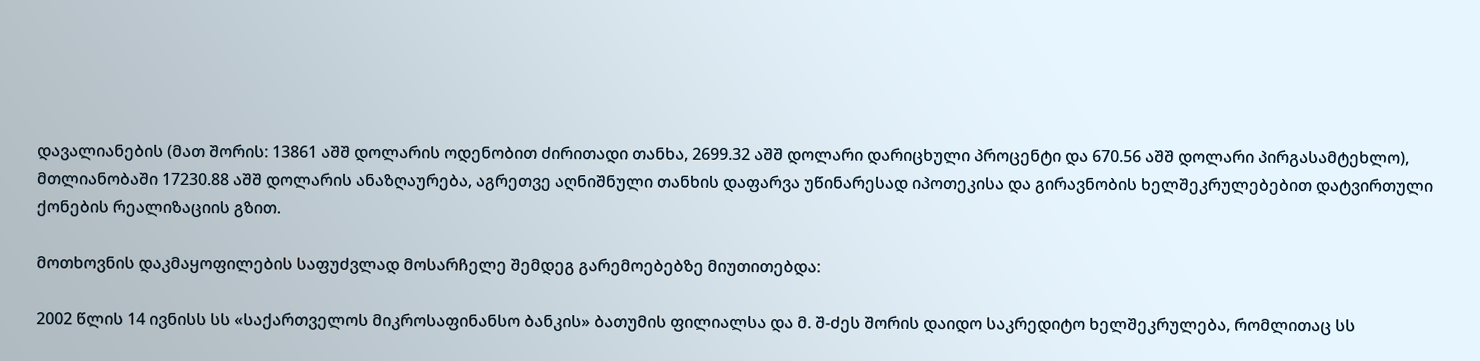დავალიანების (მათ შორის: 13861 აშშ დოლარის ოდენობით ძირითადი თანხა, 2699.32 აშშ დოლარი დარიცხული პროცენტი და 670.56 აშშ დოლარი პირგასამტეხლო), მთლიანობაში 17230.88 აშშ დოლარის ანაზღაურება, აგრეთვე აღნიშნული თანხის დაფარვა უწინარესად იპოთეკისა და გირავნობის ხელშეკრულებებით დატვირთული ქონების რეალიზაციის გზით.

მოთხოვნის დაკმაყოფილების საფუძვლად მოსარჩელე შემდეგ გარემოებებზე მიუთითებდა:

2002 წლის 14 ივნისს სს «საქართველოს მიკროსაფინანსო ბანკის» ბათუმის ფილიალსა და მ. შ-ძეს შორის დაიდო საკრედიტო ხელშეკრულება, რომლითაც სს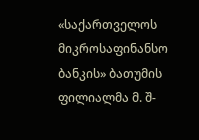«საქართველოს მიკროსაფინანსო ბანკის» ბათუმის ფილიალმა მ. შ-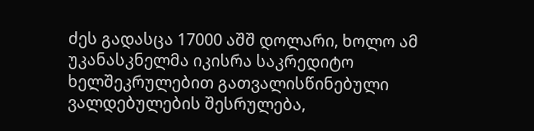ძეს გადასცა 17000 აშშ დოლარი, ხოლო ამ უკანასკნელმა იკისრა საკრედიტო ხელშეკრულებით გათვალისწინებული ვალდებულების შესრულება,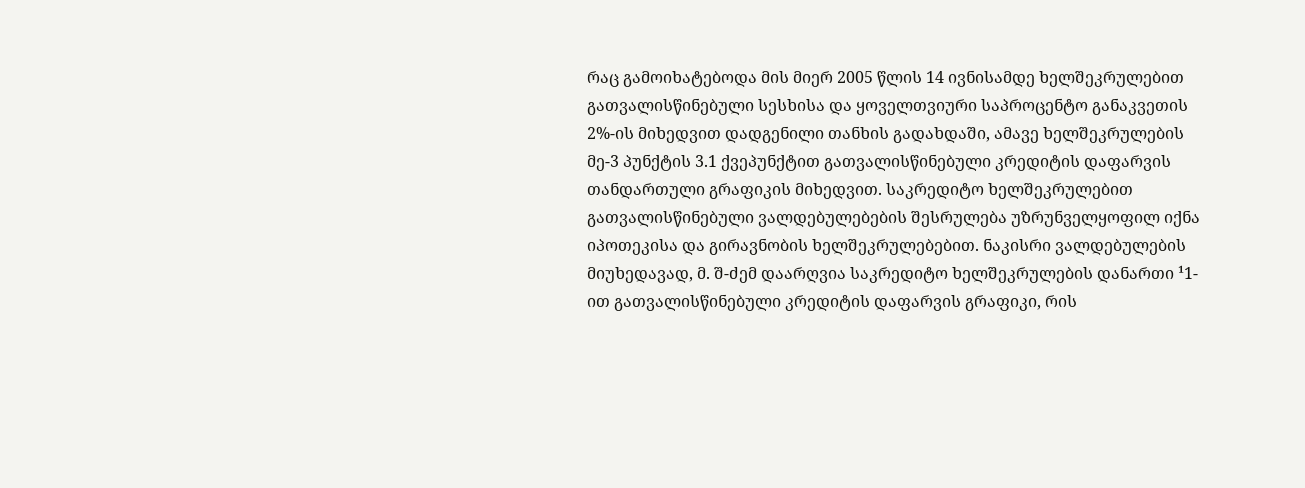რაც გამოიხატებოდა მის მიერ 2005 წლის 14 ივნისამდე ხელშეკრულებით გათვალისწინებული სესხისა და ყოველთვიური საპროცენტო განაკვეთის 2%-ის მიხედვით დადგენილი თანხის გადახდაში, ამავე ხელშეკრულების მე-3 პუნქტის 3.1 ქვეპუნქტით გათვალისწინებული კრედიტის დაფარვის თანდართული გრაფიკის მიხედვით. საკრედიტო ხელშეკრულებით გათვალისწინებული ვალდებულებების შესრულება უზრუნველყოფილ იქნა იპოთეკისა და გირავნობის ხელშეკრულებებით. ნაკისრი ვალდებულების მიუხედავად, მ. შ-ძემ დაარღვია საკრედიტო ხელშეკრულების დანართი ¹1-ით გათვალისწინებული კრედიტის დაფარვის გრაფიკი, რის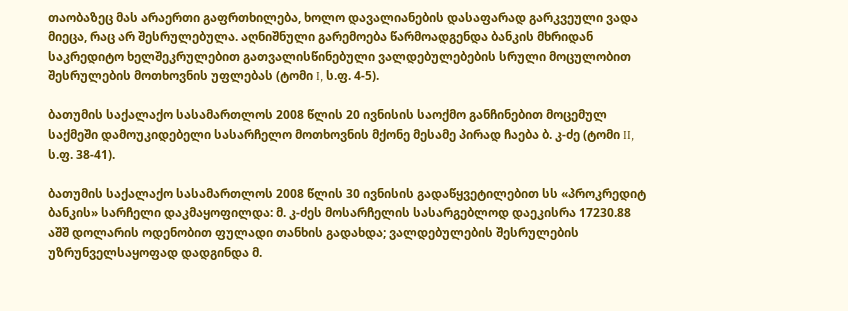თაობაზეც მას არაერთი გაფრთხილება, ხოლო დავალიანების დასაფარად გარკვეული ვადა მიეცა, რაც არ შესრულებულა. აღნიშნული გარემოება წარმოადგენდა ბანკის მხრიდან საკრედიტო ხელშეკრულებით გათვალისწინებული ვალდებულებების სრული მოცულობით შესრულების მოთხოვნის უფლებას (ტომი I, ს.ფ. 4-5).

ბათუმის საქალაქო სასამართლოს 2008 წლის 20 ივნისის საოქმო განჩინებით მოცემულ საქმეში დამოუკიდებელი სასარჩელო მოთხოვნის მქონე მესამე პირად ჩაება ბ. კ-ძე (ტომი II, ს.ფ. 38-41).

ბათუმის საქალაქო სასამართლოს 2008 წლის 30 ივნისის გადაწყვეტილებით სს «პროკრედიტ ბანკის» სარჩელი დაკმაყოფილდა: მ. კ-ძეს მოსარჩელის სასარგებლოდ დაეკისრა 17230.88 აშშ დოლარის ოდენობით ფულადი თანხის გადახდა; ვალდებულების შესრულების უზრუნველსაყოფად დადგინდა მ.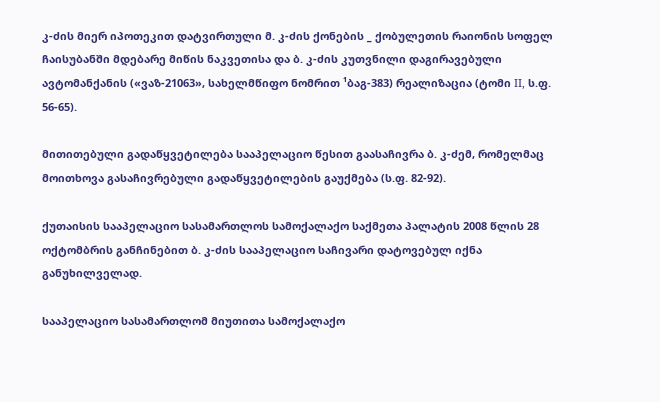კ-ძის მიერ იპოთეკით დატვირთული მ. კ-ძის ქონების _ ქობულეთის რაიონის სოფელ ჩაისუბანში მდებარე მიწის ნაკვეთისა და ბ. კ-ძის კუთვნილი დაგირავებული ავტომანქანის («ვაზ-21063», სახელმწიფო ნომრით ¹ბაგ-383) რეალიზაცია (ტომი II, ს.ფ. 56-65).

მითითებული გადაწყვეტილება სააპელაციო წესით გაასაჩივრა ბ. კ-ძემ, რომელმაც მოითხოვა გასაჩივრებული გადაწყვეტილების გაუქმება (ს.ფ. 82-92).

ქუთაისის სააპელაციო სასამართლოს სამოქალაქო საქმეთა პალატის 2008 წლის 28 ოქტომბრის განჩინებით ბ. კ-ძის სააპელაციო საჩივარი დატოვებულ იქნა განუხილველად.

სააპელაციო სასამართლომ მიუთითა სამოქალაქო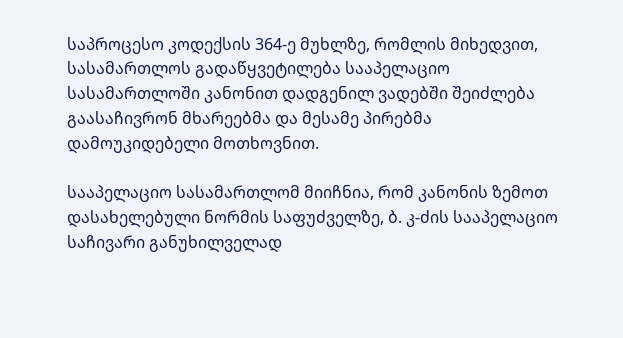საპროცესო კოდექსის 364-ე მუხლზე, რომლის მიხედვით, სასამართლოს გადაწყვეტილება სააპელაციო სასამართლოში კანონით დადგენილ ვადებში შეიძლება გაასაჩივრონ მხარეებმა და მესამე პირებმა დამოუკიდებელი მოთხოვნით.

სააპელაციო სასამართლომ მიიჩნია, რომ კანონის ზემოთ დასახელებული ნორმის საფუძველზე, ბ. კ-ძის სააპელაციო საჩივარი განუხილველად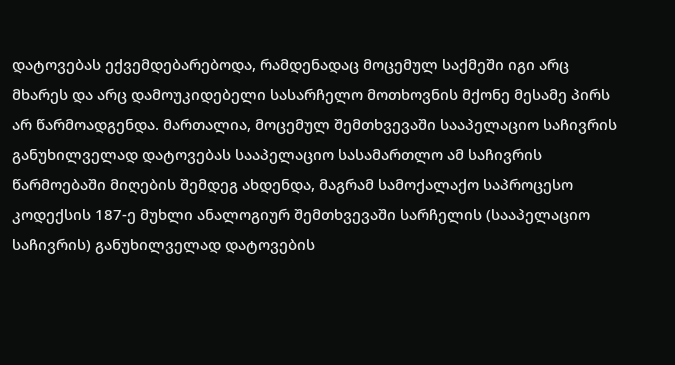დატოვებას ექვემდებარებოდა, რამდენადაც მოცემულ საქმეში იგი არც მხარეს და არც დამოუკიდებელი სასარჩელო მოთხოვნის მქონე მესამე პირს არ წარმოადგენდა. მართალია, მოცემულ შემთხვევაში სააპელაციო საჩივრის განუხილველად დატოვებას სააპელაციო სასამართლო ამ საჩივრის წარმოებაში მიღების შემდეგ ახდენდა, მაგრამ სამოქალაქო საპროცესო კოდექსის 187-ე მუხლი ანალოგიურ შემთხვევაში სარჩელის (სააპელაციო საჩივრის) განუხილველად დატოვების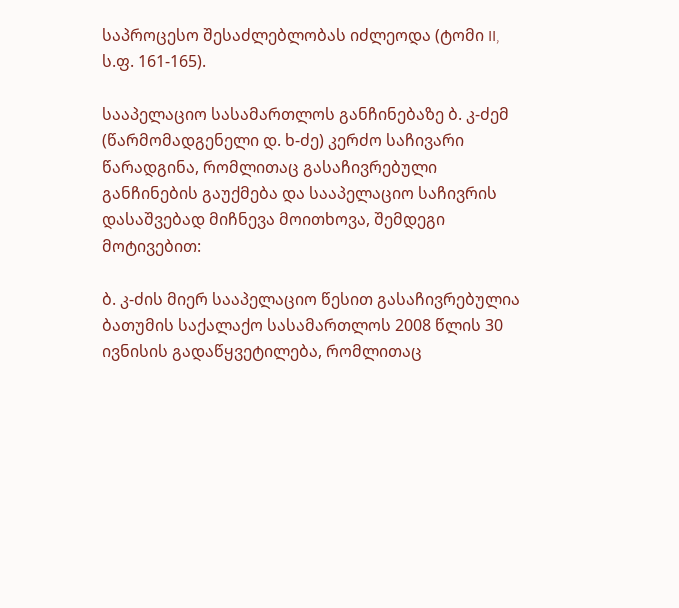საპროცესო შესაძლებლობას იძლეოდა (ტომი II, ს.ფ. 161-165).

სააპელაციო სასამართლოს განჩინებაზე ბ. კ-ძემ (წარმომადგენელი დ. ხ-ძე) კერძო საჩივარი წარადგინა, რომლითაც გასაჩივრებული განჩინების გაუქმება და სააპელაციო საჩივრის დასაშვებად მიჩნევა მოითხოვა, შემდეგი მოტივებით:

ბ. კ-ძის მიერ სააპელაციო წესით გასაჩივრებულია ბათუმის საქალაქო სასამართლოს 2008 წლის 30 ივნისის გადაწყვეტილება, რომლითაც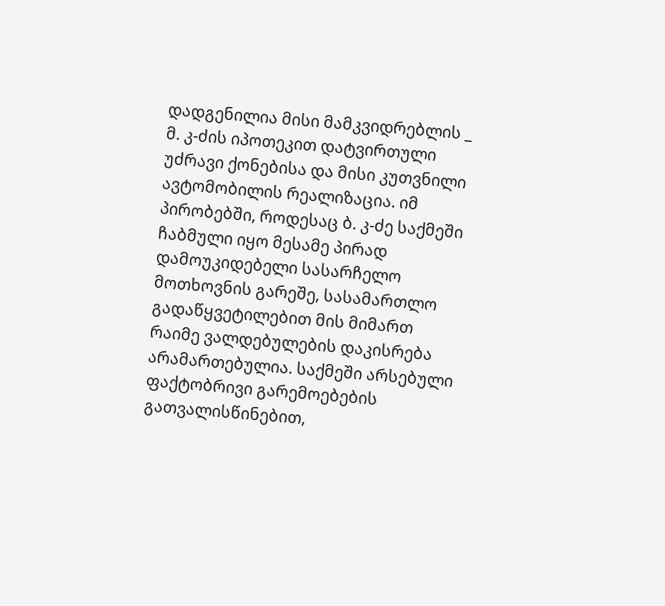დადგენილია მისი მამკვიდრებლის _ მ. კ-ძის იპოთეკით დატვირთული უძრავი ქონებისა და მისი კუთვნილი ავტომობილის რეალიზაცია. იმ პირობებში, როდესაც ბ. კ-ძე საქმეში ჩაბმული იყო მესამე პირად დამოუკიდებელი სასარჩელო მოთხოვნის გარეშე, სასამართლო გადაწყვეტილებით მის მიმართ რაიმე ვალდებულების დაკისრება არამართებულია. საქმეში არსებული ფაქტობრივი გარემოებების გათვალისწინებით,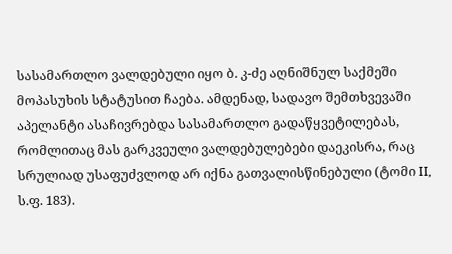სასამართლო ვალდებული იყო ბ. კ-ძე აღნიშნულ საქმეში მოპასუხის სტატუსით ჩაება. ამდენად, სადავო შემთხვევაში აპელანტი ასაჩივრებდა სასამართლო გადაწყვეტილებას, რომლითაც მას გარკვეული ვალდებულებები დაეკისრა, რაც სრულიად უსაფუძვლოდ არ იქნა გათვალისწინებული (ტომი II, ს.ფ. 183).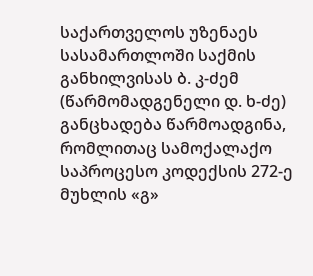საქართველოს უზენაეს სასამართლოში საქმის განხილვისას ბ. კ-ძემ (წარმომადგენელი დ. ხ-ძე) განცხადება წარმოადგინა, რომლითაც სამოქალაქო საპროცესო კოდექსის 272-ე მუხლის «გ»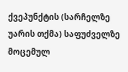ქვეპუნქტის (სარჩელზე უარის თქმა) საფუძველზე მოცემულ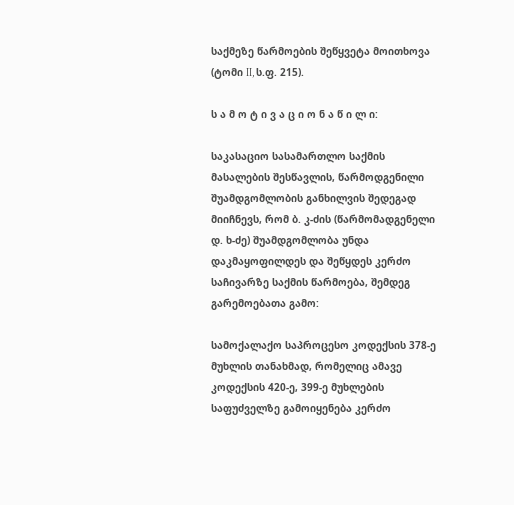საქმეზე წარმოების შეწყვეტა მოითხოვა (ტომი II, ს.ფ. 215).

ს ა მ ო ტ ი ვ ა ც ი ო ნ ა წ ი ლ ი:

საკასაციო სასამართლო საქმის მასალების შესწავლის, წარმოდგენილი შუამდგომლობის განხილვის შედეგად მიიჩნევს, რომ ბ. კ-ძის (წარმომადგენელი დ. ხ-ძე) შუამდგომლობა უნდა დაკმაყოფილდეს და შეწყდეს კერძო საჩივარზე საქმის წარმოება, შემდეგ გარემოებათა გამო:

სამოქალაქო საპროცესო კოდექსის 378-ე მუხლის თანახმად, რომელიც ამავე კოდექსის 420-ე, 399-ე მუხლების საფუძველზე გამოიყენება კერძო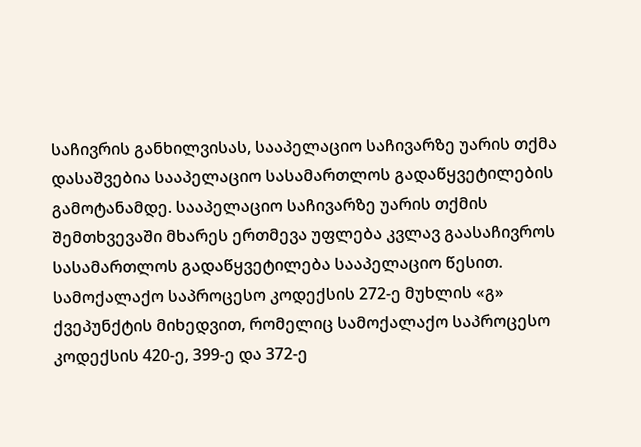საჩივრის განხილვისას, სააპელაციო საჩივარზე უარის თქმა დასაშვებია სააპელაციო სასამართლოს გადაწყვეტილების გამოტანამდე. სააპელაციო საჩივარზე უარის თქმის შემთხვევაში მხარეს ერთმევა უფლება კვლავ გაასაჩივროს სასამართლოს გადაწყვეტილება სააპელაციო წესით. სამოქალაქო საპროცესო კოდექსის 272-ე მუხლის «გ» ქვეპუნქტის მიხედვით, რომელიც სამოქალაქო საპროცესო კოდექსის 420-ე, 399-ე და 372-ე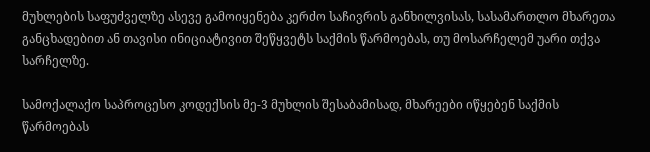მუხლების საფუძველზე ასევე გამოიყენება კერძო საჩივრის განხილვისას, სასამართლო მხარეთა განცხადებით ან თავისი ინიციატივით შეწყვეტს საქმის წარმოებას, თუ მოსარჩელემ უარი თქვა სარჩელზე.

სამოქალაქო საპროცესო კოდექსის მე-3 მუხლის შესაბამისად, მხარეები იწყებენ საქმის წარმოებას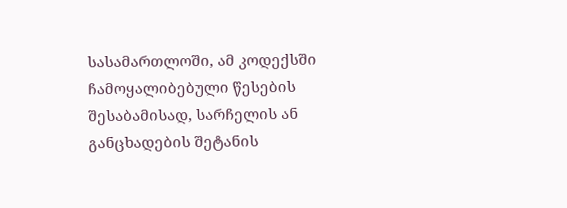სასამართლოში, ამ კოდექსში ჩამოყალიბებული წესების შესაბამისად, სარჩელის ან განცხადების შეტანის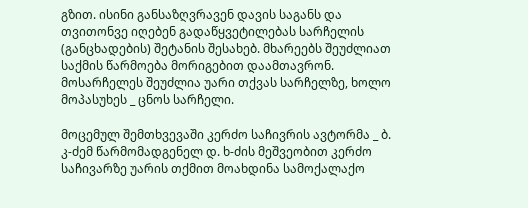გზით. ისინი განსაზღვრავენ დავის საგანს და თვითონვე იღებენ გადაწყვეტილებას სარჩელის (განცხადების) შეტანის შესახებ. მხარეებს შეუძლიათ საქმის წარმოება მორიგებით დაამთავრონ. მოსარჩელეს შეუძლია უარი თქვას სარჩელზე, ხოლო მოპასუხეს _ ცნოს სარჩელი.

მოცემულ შემთხვევაში კერძო საჩივრის ავტორმა _ ბ. კ-ძემ წარმომადგენელ დ. ხ-ძის მეშვეობით კერძო საჩივარზე უარის თქმით მოახდინა სამოქალაქო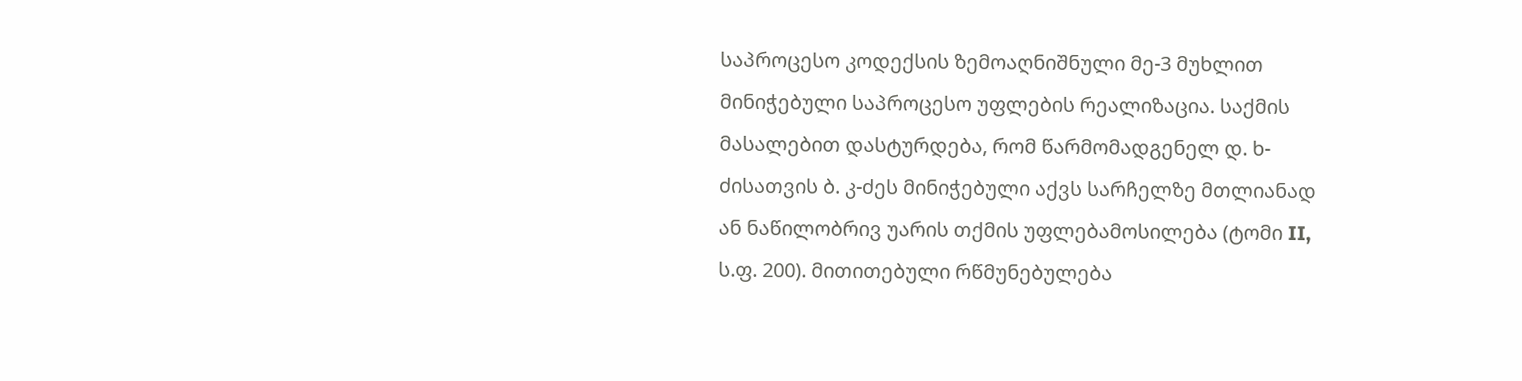საპროცესო კოდექსის ზემოაღნიშნული მე-3 მუხლით მინიჭებული საპროცესო უფლების რეალიზაცია. საქმის მასალებით დასტურდება, რომ წარმომადგენელ დ. ხ-ძისათვის ბ. კ-ძეს მინიჭებული აქვს სარჩელზე მთლიანად ან ნაწილობრივ უარის თქმის უფლებამოსილება (ტომი II, ს.ფ. 200). მითითებული რწმუნებულება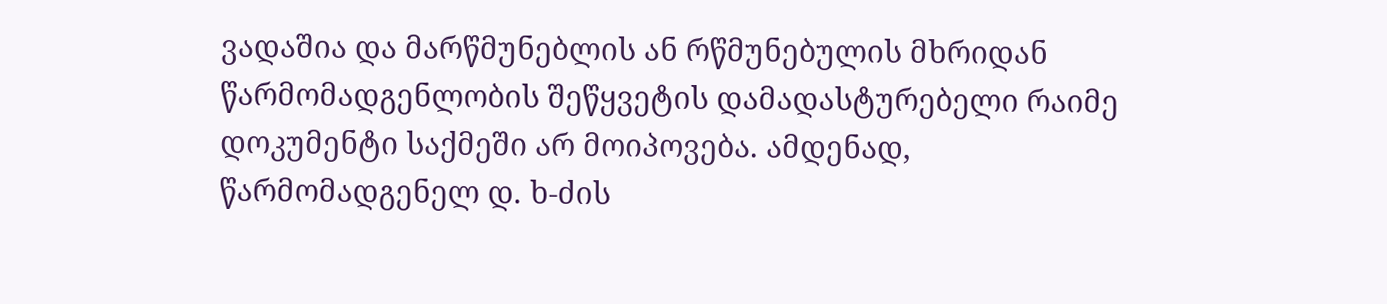ვადაშია და მარწმუნებლის ან რწმუნებულის მხრიდან წარმომადგენლობის შეწყვეტის დამადასტურებელი რაიმე დოკუმენტი საქმეში არ მოიპოვება. ამდენად, წარმომადგენელ დ. ხ-ძის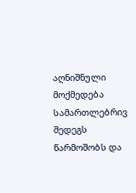აღნიშნული მოქმედება სამართლებრივ შედეგს წარმოშობს და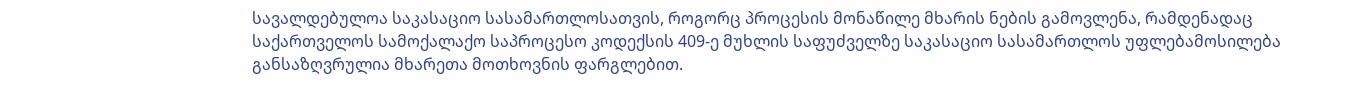სავალდებულოა საკასაციო სასამართლოსათვის, როგორც პროცესის მონაწილე მხარის ნების გამოვლენა, რამდენადაც საქართველოს სამოქალაქო საპროცესო კოდექსის 409-ე მუხლის საფუძველზე საკასაციო სასამართლოს უფლებამოსილება განსაზღვრულია მხარეთა მოთხოვნის ფარგლებით.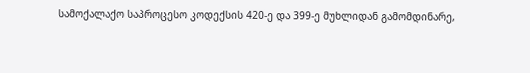სამოქალაქო საპროცესო კოდექსის 420-ე და 399-ე მუხლიდან გამომდინარე,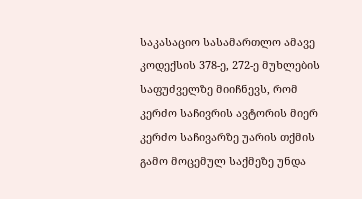საკასაციო სასამართლო ამავე კოდექსის 378-ე, 272-ე მუხლების საფუძველზე მიიჩნევს, რომ კერძო საჩივრის ავტორის მიერ კერძო საჩივარზე უარის თქმის გამო მოცემულ საქმეზე უნდა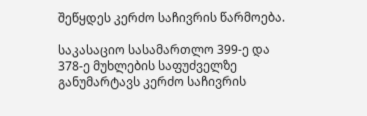შეწყდეს კერძო საჩივრის წარმოება.

საკასაციო სასამართლო 399-ე და 378-ე მუხლების საფუძველზე განუმარტავს კერძო საჩივრის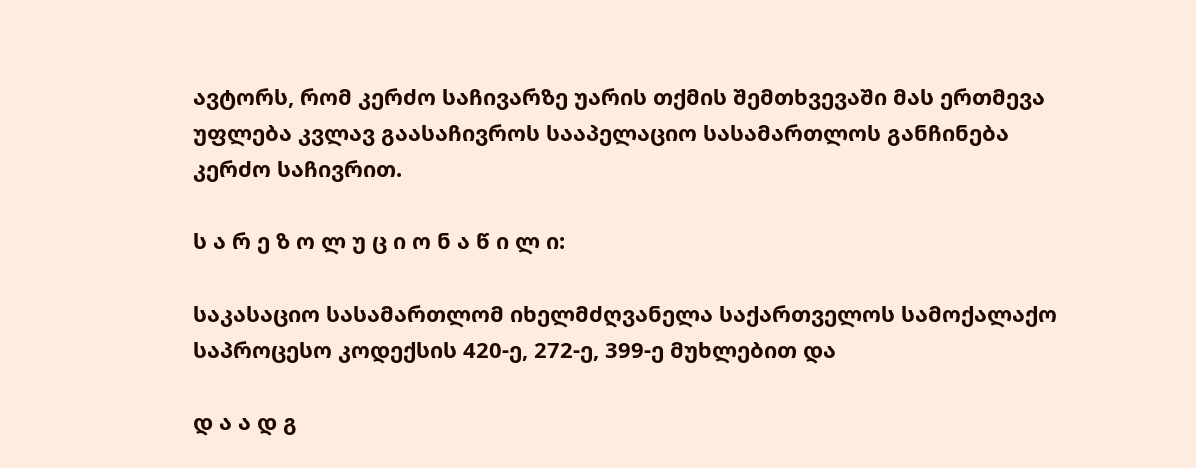ავტორს, რომ კერძო საჩივარზე უარის თქმის შემთხვევაში მას ერთმევა უფლება კვლავ გაასაჩივროს სააპელაციო სასამართლოს განჩინება კერძო საჩივრით.

ს ა რ ე ზ ო ლ უ ც ი ო ნ ა წ ი ლ ი:

საკასაციო სასამართლომ იხელმძღვანელა საქართველოს სამოქალაქო საპროცესო კოდექსის 420-ე, 272-ე, 399-ე მუხლებით და

დ ა ა დ გ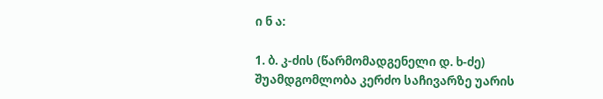ი ნ ა:

1. ბ. კ-ძის (წარმომადგენელი დ. ხ-ძე) შუამდგომლობა კერძო საჩივარზე უარის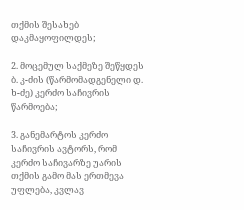თქმის შესახებ დაკმაყოფილდეს;

2. მოცემულ საქმეზე შეწყდეს ბ. კ-ძის (წარმომადგენელი დ. ხ-ძე) კერძო საჩივრის წარმოება;

3. განემარტოს კერძო საჩივრის ავტორს, რომ კერძო საჩივარზე უარის თქმის გამო მას ერთმევა უფლება, კვლავ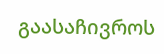გაასაჩივროს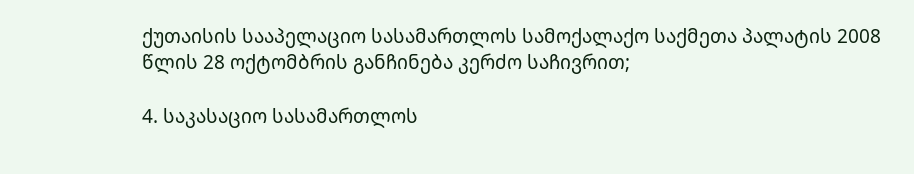ქუთაისის სააპელაციო სასამართლოს სამოქალაქო საქმეთა პალატის 2008 წლის 28 ოქტომბრის განჩინება კერძო საჩივრით;

4. საკასაციო სასამართლოს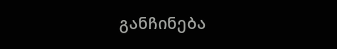განჩინება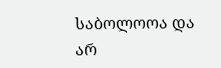საბოლოოა და არ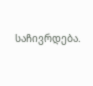საჩივრდება.